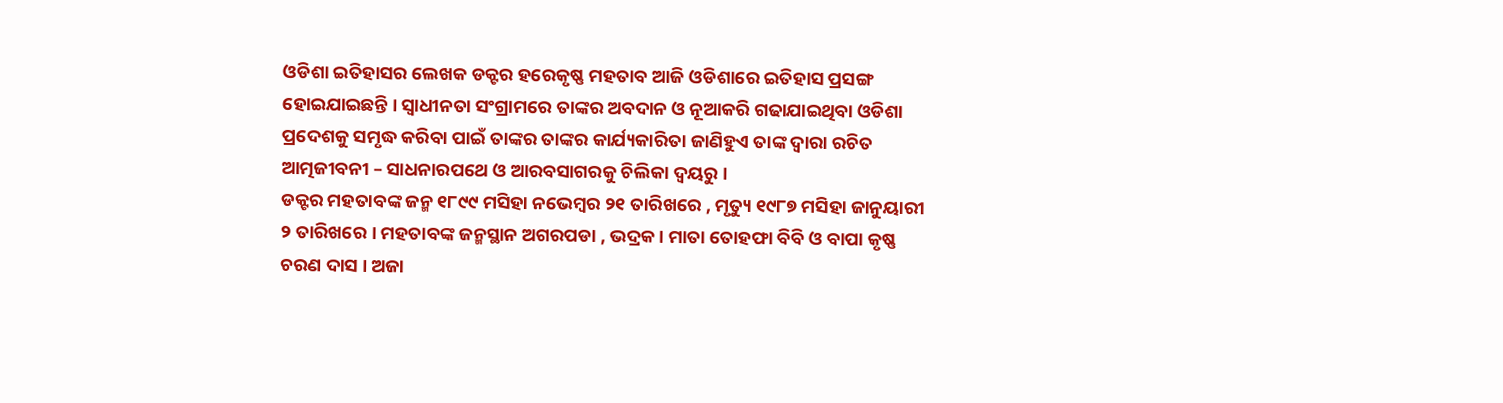ଓଡିଶା ଇତିହାସର ଲେଖକ ଡକ୍ଟର ହରେକୃଷ୍ଣ ମହତାବ ଆଜି ଓଡିଶାରେ ଇତିହାସ ପ୍ରସଙ୍ଗ ହୋଇଯାଇଛନ୍ତି । ସ୍ଵାଧୀନତା ସଂଗ୍ରାମରେ ତାଙ୍କର ଅବଦାନ ଓ ନୂଆକରି ଗଢାଯାଇଥିବା ଓଡିଶା ପ୍ରଦେଶକୁ ସମୃଦ୍ଧ କରିବା ପାଇଁ ତାଙ୍କର ତାଙ୍କର କାର୍ଯ୍ୟକାରିତା ଜାଣିହୁଏ ତାଙ୍କ ଦ୍ଵାରା ରଚିତ ଆତ୍ମଜୀବନୀ – ସାଧନାରପଥେ ଓ ଆରବସାଗରକୁ ଚିଲିକା ଦ୍ଵୟରୁ ।
ଡକ୍ଟର ମହତାବଙ୍କ ଜନ୍ମ ୧୮୯୯ ମସିହା ନଭେମ୍ବର ୨୧ ତାରିଖରେ , ମୃତ୍ୟୁ ୧୯୮୭ ମସିହା ଜାନୁୟାରୀ ୨ ତାରିଖରେ । ମହତାବଙ୍କ ଜନ୍ମସ୍ଥାନ ଅଗରପଡା , ଭଦ୍ରକ । ମାତା ତୋହଫା ବିବି ଓ ବାପା କୃଷ୍ଣ ଚରଣ ଦାସ । ଅଜା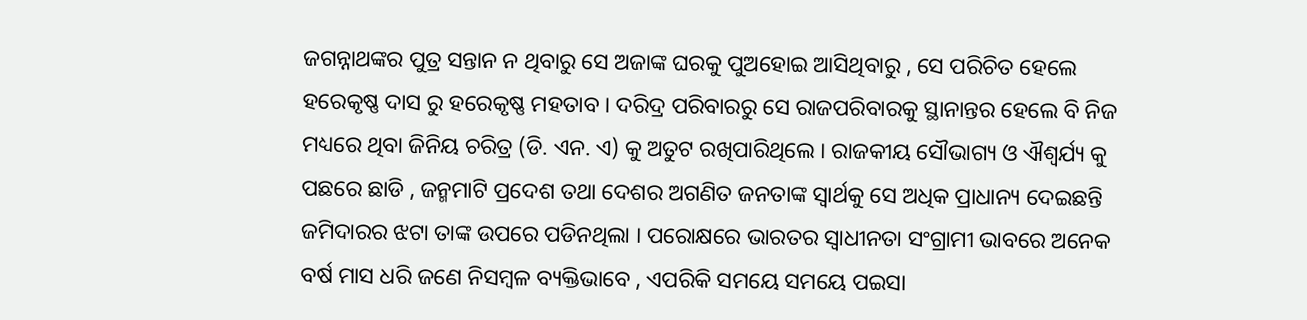ଜଗନ୍ନାଥଙ୍କର ପୁତ୍ର ସନ୍ତାନ ନ ଥିବାରୁ ସେ ଅଜାଙ୍କ ଘରକୁ ପୁଅହୋଇ ଆସିଥିବାରୁ , ସେ ପରିଚିତ ହେଲେ ହରେକୃଷ୍ଣ ଦାସ ରୁ ହରେକୃଷ୍ଣ ମହତାବ । ଦରିଦ୍ର ପରିବାରରୁ ସେ ରାଜପରିବାରକୁ ସ୍ଥାନାନ୍ତର ହେଲେ ବି ନିଜ ମଧ୍ୟରେ ଥିବା ଜିନିୟ ଚରିତ୍ର (ଡି. ଏନ. ଏ) କୁ ଅତୁଟ ରଖିପାରିଥିଲେ । ରାଜକୀୟ ସୌଭାଗ୍ୟ ଓ ଐଶ୍ଵର୍ଯ୍ୟ କୁ ପଛରେ ଛାଡି , ଜନ୍ମମାଟି ପ୍ରଦେଶ ତଥା ଦେଶର ଅଗଣିତ ଜନତାଙ୍କ ସ୍ଵାର୍ଥକୁ ସେ ଅଧିକ ପ୍ରାଧାନ୍ୟ ଦେଇଛନ୍ତି ଜମିଦାରର ଝଟା ତାଙ୍କ ଉପରେ ପଡିନଥିଲା । ପରୋକ୍ଷରେ ଭାରତର ସ୍ଵାଧୀନତା ସଂଗ୍ରାମୀ ଭାବରେ ଅନେକ ବର୍ଷ ମାସ ଧରି ଜଣେ ନିସମ୍ବଳ ବ୍ୟକ୍ତିଭାବେ , ଏପରିକି ସମୟେ ସମୟେ ପଇସା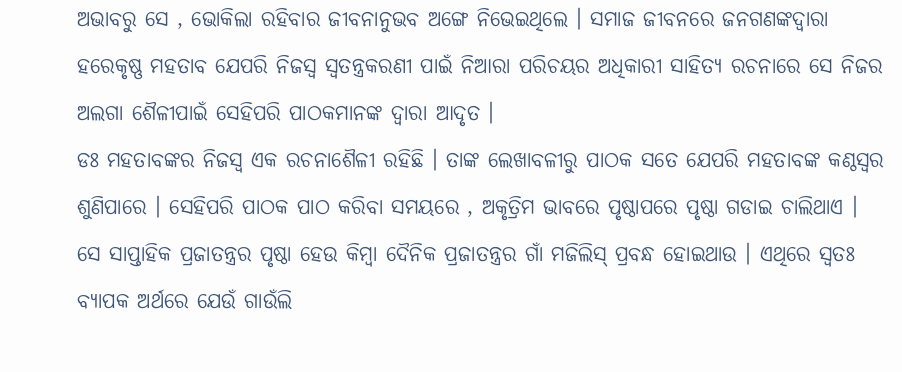ଅଭାବରୁ ସେ , ଭୋକିଲା ରହିବାର ଜୀବନାନୁଭବ ଅଙ୍ଗେ ନିଭେଇଥିଲେ । ସମାଜ ଜୀବନରେ ଜନଗଣଙ୍କଦ୍ଵାରା ହରେକୃଷ୍ଣ ମହତାବ ଯେପରି ନିଜସ୍ଵ ସ୍ଵତନ୍ତ୍ରକରଣୀ ପାଇଁ ନିଆରା ପରିଚୟର ଅଧିକାରୀ ସାହିତ୍ୟ ରଚନାରେ ସେ ନିଜର ଅଲଗା ଶୈଳୀପାଇଁ ସେହିପରି ପାଠକମାନଙ୍କ ଦ୍ଵାରା ଆଦୃତ ।
ଡଃ ମହତାବଙ୍କର ନିଜସ୍ଵ ଏକ ରଚନାଶୈଳୀ ରହିଛି । ତାଙ୍କ ଲେଖାବଳୀରୁ ପାଠକ ସତେ ଯେପରି ମହତାବଙ୍କ କଣ୍ଠସ୍ଵର ଶୁଣିପାରେ । ସେହିପରି ପାଠକ ପାଠ କରିବା ସମୟରେ , ଅକୃତ୍ରିମ ଭାବରେ ପୃଷ୍ଠାପରେ ପୃଷ୍ଠା ଗଡାଇ ଚାଲିଥାଏ । ସେ ସାପ୍ତାହିକ ପ୍ରଜାତନ୍ତ୍ରର ପୃଷ୍ଠା ହେଉ କିମ୍ବା ଦୈନିକ ପ୍ରଜାତନ୍ତ୍ରର ଗାଁ ମଜିଲିସ୍ ପ୍ରବନ୍ଧ ହୋଇଥାଉ । ଏଥିରେ ସ୍ଵତଃ ବ୍ୟାପକ ଅର୍ଥରେ ଯେଉଁ ଗାଉଁଲି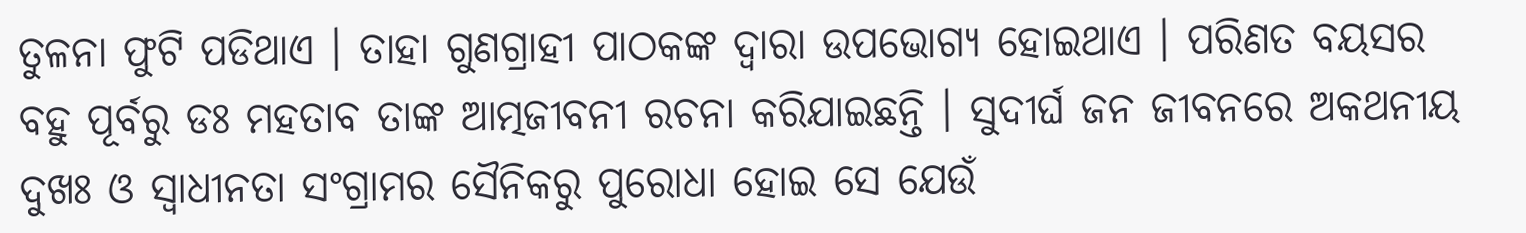ତୁଳନା ଫୁଟି ପଡିଥାଏ । ତାହା ଗୁଣଗ୍ରାହୀ ପାଠକଙ୍କ ଦ୍ଵାରା ଉପଭୋଗ୍ୟ ହୋଇଥାଏ । ପରିଣତ ବୟସର ବହୁ ପୂର୍ବରୁ ଡଃ ମହତାବ ତାଙ୍କ ଆତ୍ମଜୀବନୀ ରଚନା କରିଯାଇଛନ୍ତି । ସୁଦୀର୍ଘ ଜନ ଜୀବନରେ ଅକଥନୀୟ ଦୁଖଃ ଓ ସ୍ଵାଧୀନତା ସଂଗ୍ରାମର ସୈନିକରୁ ପୁରୋଧା ହୋଇ ସେ ଯେଉଁ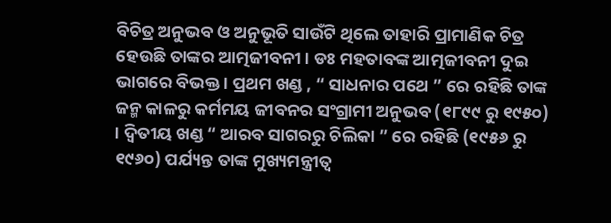ବିଚିତ୍ର ଅନୁଭବ ଓ ଅନୁଭୂତି ସାଉଁଟି ଥିଲେ ତାହାରି ପ୍ରାମାଣିକ ଚିତ୍ର ହେଉଛି ତାଙ୍କର ଆତ୍ମଜୀବନୀ । ଡଃ ମହତାବଙ୍କ ଆତ୍ମଜୀବନୀ ଦୁଇ ଭାଗରେ ବିଭକ୍ତ । ପ୍ରଥମ ଖଣ୍ଡ , “ ସାଧନାର ପଥେ ” ରେ ରହିଛି ତାଙ୍କ ଜନ୍ମ କାଳରୁ କର୍ମମୟ ଜୀବନର ସଂଗ୍ରାମୀ ଅନୁଭବ (୧୮୯୯ ରୁ ୧୯୫୦) । ଦ୍ଵିତୀୟ ଖଣ୍ଡ “ ଆରବ ସାଗରରୁ ଚିଲିକା ” ରେ ରହିଛି (୧୯୫୬ ରୁ ୧୯୬୦) ପର୍ଯ୍ୟନ୍ତ ତାଙ୍କ ମୁଖ୍ୟମନ୍ତ୍ରୀତ୍ଵ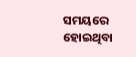ସମୟରେ ହୋଇଥିବା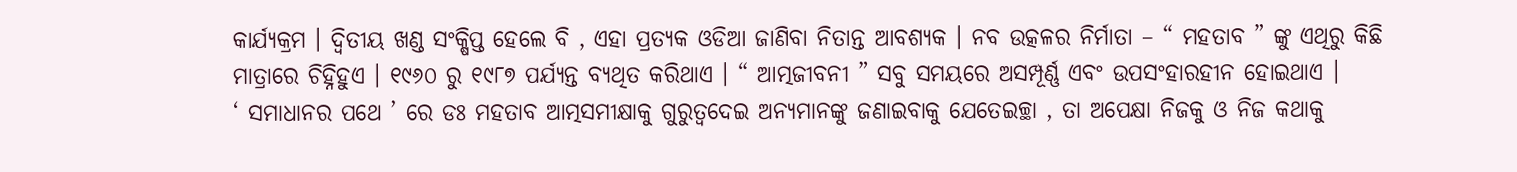କାର୍ଯ୍ୟକ୍ରମ । ଦ୍ଵିତୀୟ ଖଣ୍ଡ ସଂକ୍ଷିପ୍ତ ହେଲେ ବି , ଏହା ପ୍ରତ୍ୟକ ଓଡିଆ ଜାଣିବା ନିତାନ୍ତ ଆବଶ୍ୟକ । ନବ ଉତ୍କଳର ନିର୍ମାତା – “ ମହତାବ ” ଙ୍କୁ ଏଥିରୁ କିଛି ମାତ୍ରାରେ ଚିହ୍ନିହୁଏ । ୧୯୬୦ ରୁ ୧୯୮୭ ପର୍ଯ୍ୟନ୍ତ ବ୍ୟଥିତ କରିଥାଏ । “ ଆତ୍ମଜୀବନୀ ” ସବୁ ସମୟରେ ଅସମ୍ପୂର୍ଣ୍ଣ ଏବଂ ଉପସଂହାରହୀନ ହୋଇଥାଏ ।
‘ ସମାଧାନର ପଥେ ’ ରେ ଡଃ ମହତାବ ଆତ୍ମସମୀକ୍ଷାକୁ ଗୁରୁତ୍ଵଦେଇ ଅନ୍ୟମାନଙ୍କୁ ଜଣାଇବାକୁ ଯେତେଇଚ୍ଛା , ତା ଅପେକ୍ଷା ନିଜକୁ ଓ ନିଜ କଥାକୁ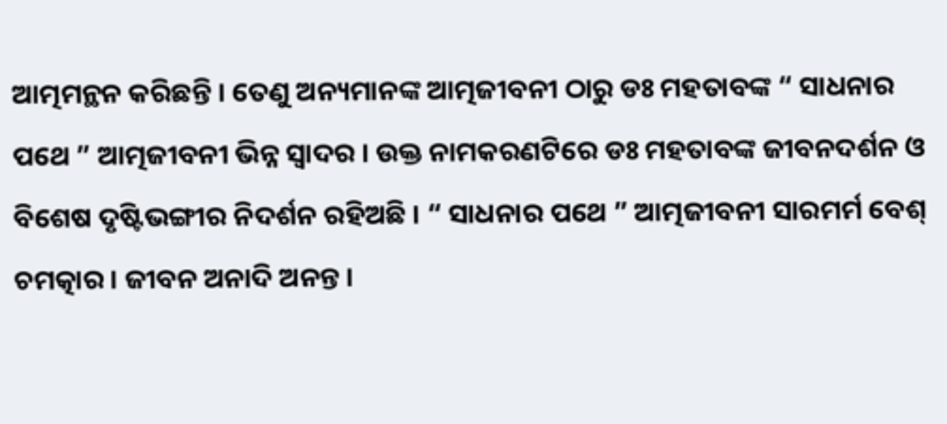ଆତ୍ମମନ୍ଥନ କରିଛନ୍ତି । ତେଣୁ ଅନ୍ୟମାନଙ୍କ ଆତ୍ମଜୀବନୀ ଠାରୁ ଡଃ ମହତାବଙ୍କ “ ସାଧନାର ପଥେ ” ଆତ୍ମଜୀବନୀ ଭିନ୍ନ ସ୍ଵାଦର । ଉକ୍ତ ନାମକରଣଟିରେ ଡଃ ମହତାବଙ୍କ ଜୀବନଦର୍ଶନ ଓ ବିଶେଷ ଦୃଷ୍ଟିଭଙ୍ଗୀର ନିଦର୍ଶନ ରହିଅଛି । “ ସାଧନାର ପଥେ ” ଆତ୍ମଜୀବନୀ ସାରମର୍ମ ବେଶ୍ ଚମତ୍କାର । ଜୀବନ ଅନାଦି ଅନନ୍ତ ।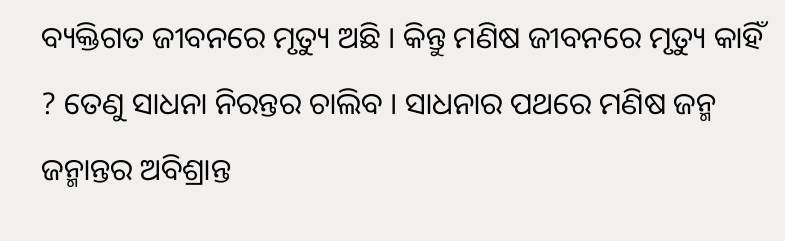ବ୍ୟକ୍ତିଗତ ଜୀବନରେ ମୃତ୍ୟୁ ଅଛି । କିନ୍ତୁ ମଣିଷ ଜୀବନରେ ମୃତ୍ୟୁ କାହିଁ ? ତେଣୁ ସାଧନା ନିରନ୍ତର ଚାଲିବ । ସାଧନାର ପଥରେ ମଣିଷ ଜନ୍ମ ଜନ୍ମାନ୍ତର ଅବିଶ୍ରାନ୍ତ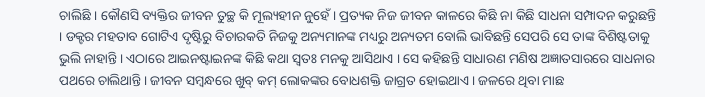ଚାଲିଛି । କୌଣସି ବ୍ୟକ୍ତିର ଜୀବନ ତୁଚ୍ଛ କି ମୂଲ୍ୟହୀନ ନୁହେଁ । ପ୍ରତ୍ୟକ ନିଜ ଜୀବନ କାଳରେ କିଛି ନା କିଛି ସାଧନା ସମ୍ପାଦନ କରୁଛନ୍ତି । ଡକ୍ଟର ମହତାବ ଗୋଟିଏ ଦୃଷ୍ଟିରୁ ବିଚାରକତି ନିଜକୁ ଅନ୍ୟମାନଙ୍କ ମଧ୍ୟରୁ ଅନ୍ୟତମ ବୋଲି ଭାବିଛନ୍ତି ସେପରି ସେ ତାଙ୍କ ବିଶିଷ୍ଟତାକୁ ଭୁଲି ନାହାନ୍ତି । ଏଠାରେ ଆଇନଷ୍ଟାଇନଙ୍କ କିଛି କଥା ସ୍ଵତଃ ମନକୁ ଆସିଥାଏ । ସେ କହିଛନ୍ତି ସାଧାରଣ ମଣିଷ ଅଜ୍ଞାତସାରରେ ସାଧନାର ପଥରେ ଚାଲିଥାନ୍ତି । ଜୀବନ ସମ୍ବନ୍ଧରେ ଖୁବ୍ କମ୍ ଲୋକଙ୍କର ବୋଧଶକ୍ତି ଜାଗ୍ରତ ହୋଇଥାଏ । ଜଳରେ ଥିବା ମାଛ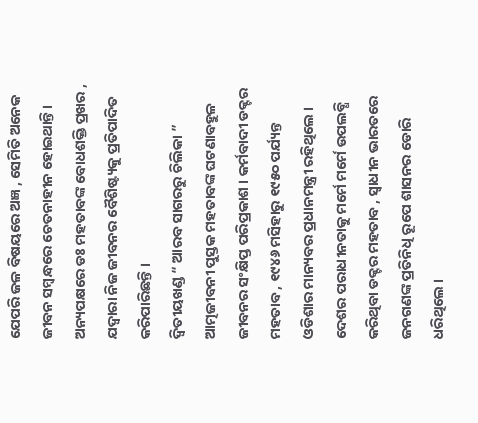ଯେପରି ଜଳ ବିଷୟରେ ଅଜ୍ଞ , ସେମିତି ଅନେକ ଜୀବନ ସମ୍ବନ୍ଧରେ ଚେତନାହୀନ ହୋଇଥାନ୍ତି । ଅନ୍ୟପକ୍ଷରେ ଡଃ ମହତାବଙ୍କ ବୋଧଶକ୍ତି ପ୍ରଖର , ଯଦ୍ଵାରା ନିଜ ଜୀବନର ବୈଶିଷ୍ଟ୍ୟକୁ ପ୍ରତିପାଦିତ କରିପାରିଛନ୍ତି ।
ଦ୍ଵିତୀୟଖଣ୍ଡ “ ଆରବ ସାଗରରୁ ଚିଲିକା ” ଆତ୍ମଜୀବନୀ ପୁସ୍ତକ ମହତାବଙ୍କ ଘଟଣାବହୁଳ ଜୀବନର ସଂକ୍ଷିପ୍ତ ପରିପ୍ରକାଶ । କର୍ମବାଦୀ ଡକ୍ଟର ମହତାବ , ୧୯୪୬ ମସିହାରୁ ୧୯୫୦ ପର୍ଯ୍ୟନ୍ତ ଓଡିଶାର ମାନ୍ୟବର ପ୍ରଧାନମନ୍ତ୍ରୀ ରହିଥିଲେ । ଦେଶର ପରାଧୀନତାକୁ ମର୍ମେ ମର୍ମେ ଉପଲବ୍ଧି କରିଥିବା ଡକ୍ଟର ମହତାବ , ସ୍ଵାଧୀନ ଭାରତରେ ଜନଗଣଙ୍କ ପ୍ରତିନିଧି ରୂପେ ଶାସନର ଡୋରି ଧରିଥିଲେ ।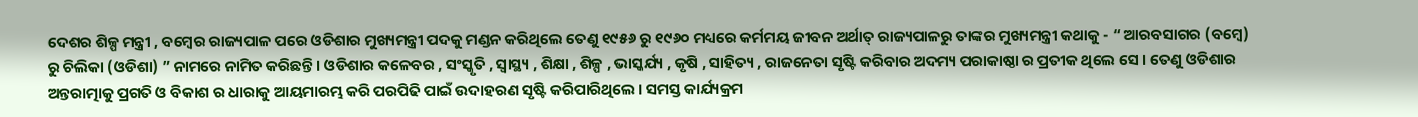ଦେଶର ଶିଳ୍ପ ମନ୍ତ୍ରୀ , ବମ୍ବେର ରାଜ୍ୟପାଳ ପରେ ଓଡିଶାର ମୁଖ୍ୟମନ୍ତ୍ରୀ ପଦକୁ ମଣ୍ଡନ କରିଥିଲେ ତେଣୁ ୧୯୫୬ ରୁ ୧୯୬୦ ମଧ୍ୟରେ କର୍ମମୟ ଜୀବନ ଅର୍ଥାତ୍ ରାଜ୍ୟପାଳରୁ ତାଙ୍କର ମୁଖ୍ୟମନ୍ତ୍ରୀ କଥାକୁ - “ ଆରବସାଗର (ବମ୍ବେ) ରୁ ଚିଲିକା (ଓଡିଶା) ” ନାମରେ ନାମିତ କରିଛନ୍ତି । ଓଡିଶାର କଳେବର , ସଂସ୍କୃତି , ସ୍ୱାସ୍ଥ୍ୟ , ଶିକ୍ଷା , ଶିଳ୍ପ , ଭାସ୍କର୍ଯ୍ୟ , କୃଷି , ସାହିତ୍ୟ , ରାଜନେତା ସୃଷ୍ଟି କରିବାର ଅଦମ୍ୟ ପରାକାଷ୍ଠା ର ପ୍ରତୀକ ଥିଲେ ସେ । ତେଣୁ ଓଡିଶାର ଅନ୍ତରାତ୍ମାକୁ ପ୍ରଗତି ଓ ବିକାଶ ର ଧାରାକୁ ଆୟମାରମ୍ଭ କରି ପରପିଢି ପାଇଁ ଉଦାହରଣ ସୃଷ୍ଟି କରିପାରିଥିଲେ । ସମସ୍ତ କାର୍ଯ୍ୟକ୍ରମ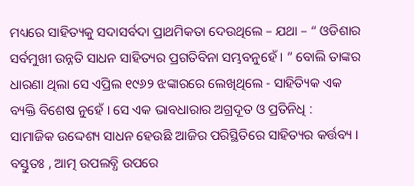ମଧ୍ୟରେ ସାହିତ୍ୟକୁ ସଦାସର୍ବଦା ପ୍ରାଥମିକତା ଦେଉଥିଲେ – ଯଥା – “ ଓଡିଶାର ସର୍ବମୁଖୀ ଉନ୍ନତି ସାଧନ ସାହିତ୍ୟର ପ୍ରଗତିବିନା ସମ୍ଭବନୁହେଁ । ” ବୋଲି ତାଙ୍କର ଧାରଣା ଥିଲା ସେ ଏପ୍ରିଲ ୧୯୬୨ ଝଙ୍କାରରେ ଲେଖିଥିଲେ - ସାହିତ୍ୟିକ ଏକ ବ୍ୟକ୍ତି ବିଶେଷ ନୁହେଁ । ସେ ଏକ ଭାବଧାରାର ଅଗ୍ରଦୂତ ଓ ପ୍ରତିନିଧି :
ସାମାଜିକ ଉଦ୍ଦେଶ୍ୟ ସାଧନ ହେଉଛି ଆଜିର ପରିସ୍ଥିତିରେ ସାହିତ୍ୟର କର୍ତ୍ତବ୍ୟ ।
ବସ୍ତୁତଃ , ଆତ୍ମ ଉପଲବ୍ଧି ଉପରେ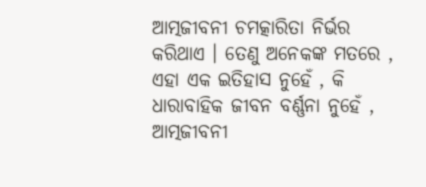ଆତ୍ମଜୀବନୀ ଚମତ୍କାରିତା ନିର୍ଭର କରିଥାଏ । ତେଣୁ ଅନେକଙ୍କ ମତରେ , ଏହା ଏକ ଇତିହାସ ନୁହେଁ , କି ଧାରାବାହିକ ଜୀବନ ବର୍ଣ୍ଣନା ନୁହେଁ , ଆତ୍ମଜୀବନୀ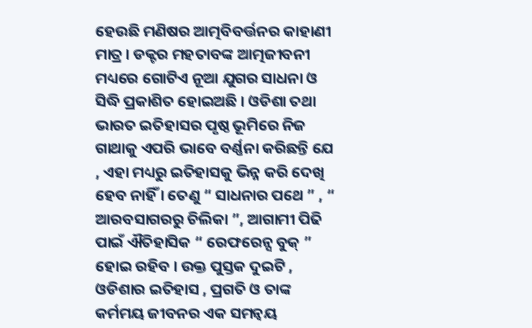ହେଉଛି ମଣିଷର ଆତ୍ମବିବର୍ତ୍ତନର କାହାଣୀ ମାତ୍ର । ଡକ୍ଟର ମହତାବଙ୍କ ଆତ୍ମଜୀବନୀ ମଧ୍ୟରେ ଗୋଟିଏ ନୂଆ ଯୁଗର ସାଧନା ଓ ସିଦ୍ଧି ପ୍ରକାଶିତ ହୋଇଅଛି । ଓଡିଶା ତଥା ଭାରତ ଇତିହାସର ପୃଷ୍ଠ ଭୂମିରେ ନିଜ ଗାଥାକୁ ଏପରି ଭାବେ ବର୍ଣ୍ଣନା କରିଛନ୍ତି ଯେ , ଏହା ମଧ୍ୟରୁ ଇତିହାସକୁ ଭିନ୍ନ କରି ଦେଖି ହେବ ନାହିଁ । ତେଣୁ “ ସାଧନାର ପଥେ ” , “ ଆରବସାଗରରୁ ଚିଲିକା ”, ଆଗାମୀ ପିଢି ପାଇଁ ଐତିହାସିକ “ ରେଫରେନ୍ସ ବୁକ୍ ” ହୋଇ ରହିବ । ଉକ୍ତ ପୁସ୍ତକ ଦୁଇଟି , ଓଡିଶାର ଇତିହାସ , ପ୍ରଗତି ଓ ତାଙ୍କ କର୍ମମୟ ଜୀବନର ଏକ ସମନ୍ଵୟ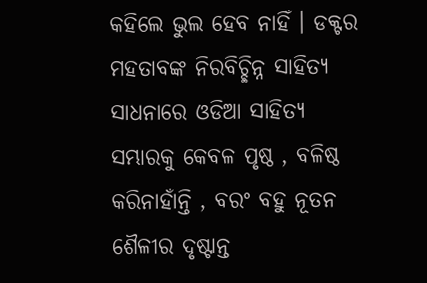କହିଲେ ଭୁଲ ହେବ ନାହିଁ । ଡକ୍ଟର ମହତାବଙ୍କ ନିରବିଚ୍ଛିନ୍ନ ସାହିତ୍ୟ ସାଧନାରେ ଓଡିଆ ସାହିତ୍ୟ ସମ୍ଭାରକୁ କେବଳ ପୃଷ୍ଠ , ବଳିଷ୍ଠ କରିନାହାଁନ୍ତି , ବରଂ ବହୁ ନୂତନ ଶୈଳୀର ଦୃଷ୍ଟାନ୍ତ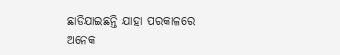ଛାଡିଯାଇଛନ୍ତି ଯାହା ପରକାଳରେ ଅନେକ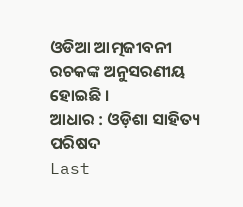ଓଡିଆ ଆତ୍ମଜୀବନୀ ରଚକଙ୍କ ଅନୁସରଣୀୟ ହୋଇଛି ।
ଆଧାର : ଓଡ଼ିଶା ସାହିତ୍ୟ ପରିଷଦ
Last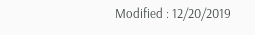Modified : 12/20/2019